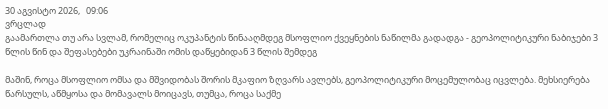30 აგვისტო 2026,   09:06
ვრცლად
გაამართლა თუ არა სვლამ, რომელიც ოკუპანტის წინააღმდეგ მსოფლიო ქვეყნების ნაწილმა გადადგა - გეოპოლიტიკური ნაბიჯები 3 წლის წინ და შეფასებები უკრაინაში ომის დაწყებიდან 3 წლის შემდეგ

მაშინ, როცა მსოფლიო ომსა და მშვიდობას შორის მკაფიო ზღვარს ავლებს, გეოპოლიტიკური მოცემულობაც იცვლება. მეხსიერება წარსულს, აწმყოსა და მომავალს მოიცავს, თუმცა, როცა საქმე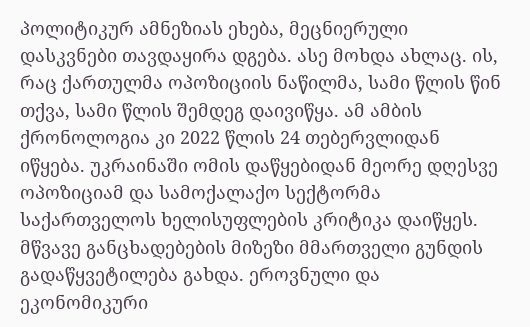პოლიტიკურ ამნეზიას ეხება, მეცნიერული დასკვნები თავდაყირა დგება. ასე მოხდა ახლაც. ის, რაც ქართულმა ოპოზიციის ნაწილმა, სამი წლის წინ თქვა, სამი წლის შემდეგ დაივიწყა. ამ ამბის ქრონოლოგია კი 2022 წლის 24 თებერვლიდან იწყება. უკრაინაში ომის დაწყებიდან მეორე დღესვე ოპოზიციამ და სამოქალაქო სექტორმა საქართველოს ხელისუფლების კრიტიკა დაიწყეს. მწვავე განცხადებების მიზეზი მმართველი გუნდის გადაწყვეტილება გახდა. ეროვნული და ეკონომიკური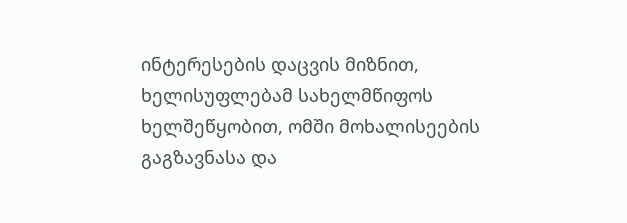ინტერესების დაცვის მიზნით, ხელისუფლებამ სახელმწიფოს ხელშეწყობით, ომში მოხალისეების გაგზავნასა და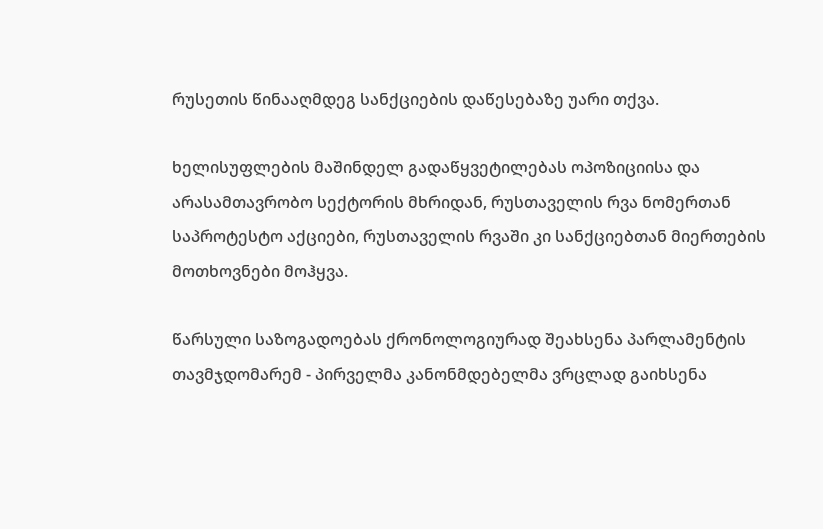რუსეთის წინააღმდეგ სანქციების დაწესებაზე უარი თქვა.

ხელისუფლების მაშინდელ გადაწყვეტილებას ოპოზიციისა და არასამთავრობო სექტორის მხრიდან, რუსთაველის რვა ნომერთან საპროტესტო აქციები, რუსთაველის რვაში კი სანქციებთან მიერთების მოთხოვნები მოჰყვა.

წარსული საზოგადოებას ქრონოლოგიურად შეახსენა პარლამენტის თავმჯდომარემ - პირველმა კანონმდებელმა ვრცლად გაიხსენა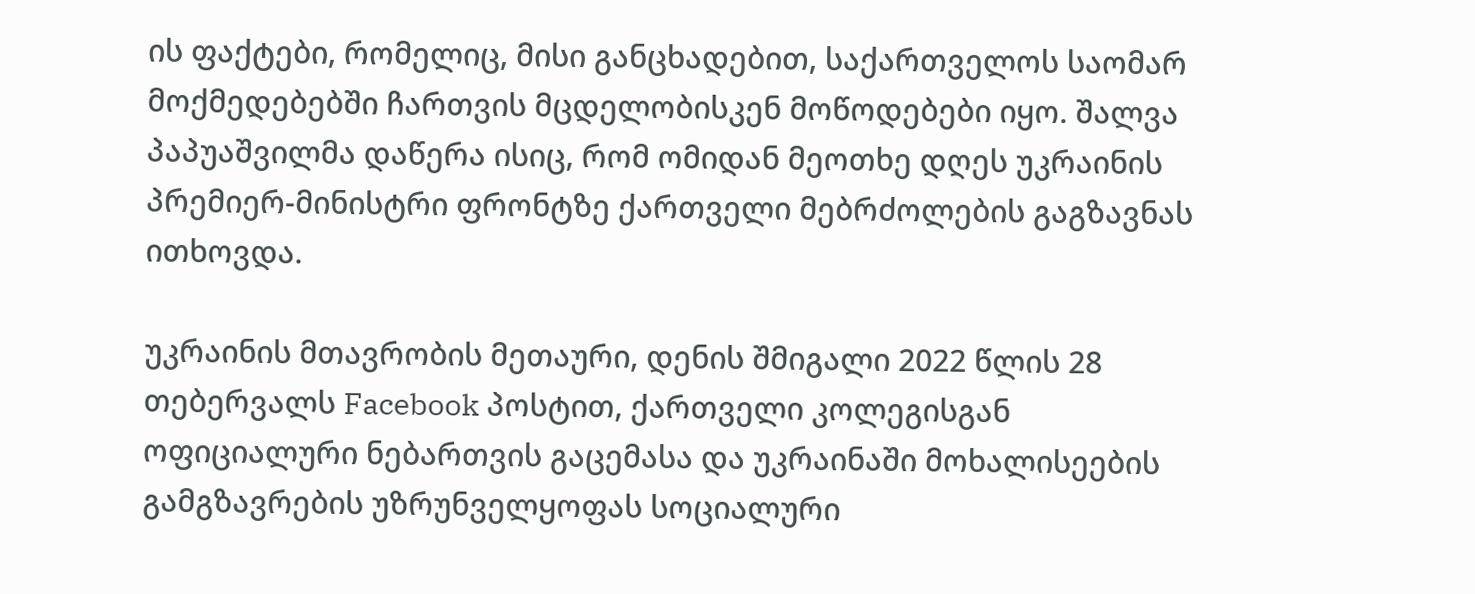ის ფაქტები, რომელიც, მისი განცხადებით, საქართველოს საომარ მოქმედებებში ჩართვის მცდელობისკენ მოწოდებები იყო. შალვა პაპუაშვილმა დაწერა ისიც, რომ ომიდან მეოთხე დღეს უკრაინის პრემიერ-მინისტრი ფრონტზე ქართველი მებრძოლების გაგზავნას ითხოვდა.

უკრაინის მთავრობის მეთაური, დენის შმიგალი 2022 წლის 28 თებერვალს Facebook პოსტით, ქართველი კოლეგისგან ოფიციალური ნებართვის გაცემასა და უკრაინაში მოხალისეების გამგზავრების უზრუნველყოფას სოციალური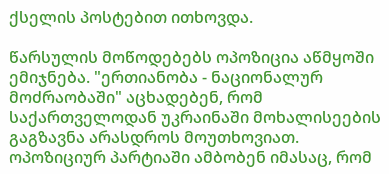ქსელის პოსტებით ითხოვდა.

წარსულის მოწოდებებს ოპოზიცია აწმყოში ემიჯნება. "ერთიანობა - ნაციონალურ მოძრაობაში" აცხადებენ, რომ საქართველოდან უკრაინაში მოხალისეების გაგზავნა არასდროს მოუთხოვიათ. ოპოზიციურ პარტიაში ამბობენ იმასაც, რომ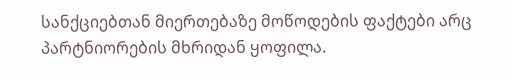სანქციებთან მიერთებაზე მოწოდების ფაქტები არც პარტნიორების მხრიდან ყოფილა.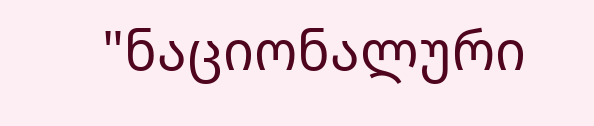"ნაციონალური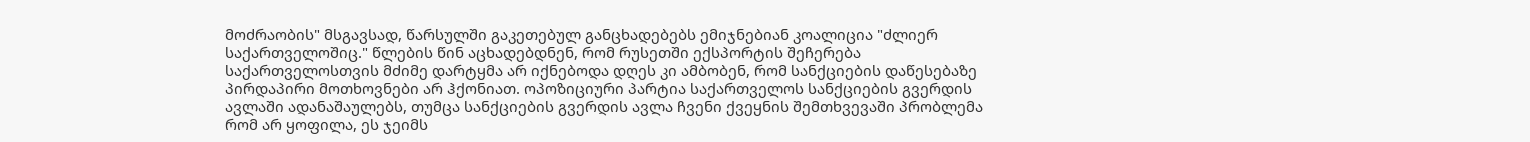მოძრაობის" მსგავსად, წარსულში გაკეთებულ განცხადებებს ემიჯნებიან კოალიცია "ძლიერ საქართველოშიც." წლების წინ აცხადებდნენ, რომ რუსეთში ექსპორტის შეჩერება საქართველოსთვის მძიმე დარტყმა არ იქნებოდა დღეს კი ამბობენ, რომ სანქციების დაწესებაზე პირდაპირი მოთხოვნები არ ჰქონიათ. ოპოზიციური პარტია საქართველოს სანქციების გვერდის ავლაში ადანაშაულებს, თუმცა სანქციების გვერდის ავლა ჩვენი ქვეყნის შემთხვევაში პრობლემა რომ არ ყოფილა, ეს ჯეიმს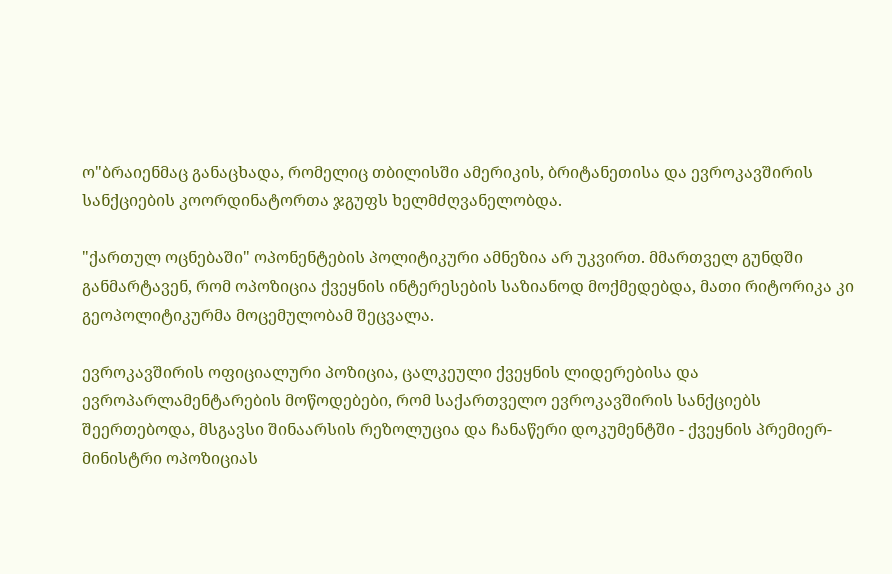ო"ბრაიენმაც განაცხადა, რომელიც თბილისში ამერიკის, ბრიტანეთისა და ევროკავშირის სანქციების კოორდინატორთა ჯგუფს ხელმძღვანელობდა.

"ქართულ ოცნებაში" ოპონენტების პოლიტიკური ამნეზია არ უკვირთ. მმართველ გუნდში განმარტავენ, რომ ოპოზიცია ქვეყნის ინტერესების საზიანოდ მოქმედებდა, მათი რიტორიკა კი გეოპოლიტიკურმა მოცემულობამ შეცვალა.

ევროკავშირის ოფიციალური პოზიცია, ცალკეული ქვეყნის ლიდერებისა და ევროპარლამენტარების მოწოდებები, რომ საქართველო ევროკავშირის სანქციებს შეერთებოდა, მსგავსი შინაარსის რეზოლუცია და ჩანაწერი დოკუმენტში - ქვეყნის პრემიერ-მინისტრი ოპოზიციას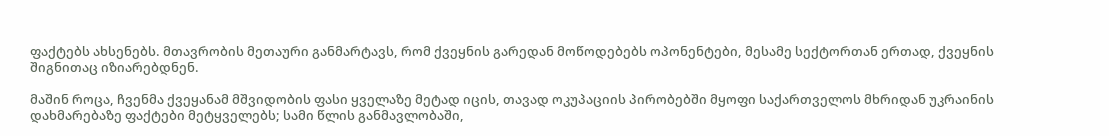ფაქტებს ახსენებს. მთავრობის მეთაური განმარტავს, რომ ქვეყნის გარედან მოწოდებებს ოპონენტები, მესამე სექტორთან ერთად, ქვეყნის შიგნითაც იზიარებდნენ.

მაშინ როცა, ჩვენმა ქვეყანამ მშვიდობის ფასი ყველაზე მეტად იცის, თავად ოკუპაციის პირობებში მყოფი საქართველოს მხრიდან უკრაინის დახმარებაზე ფაქტები მეტყველებს; სამი წლის განმავლობაში,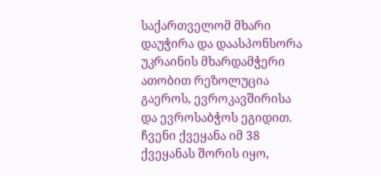საქართველომ მხარი დაუჭირა და დაასპონსორა უკრაინის მხარდამჭერი ათობით რეზოლუცია გაეროს, ევროკავშირისა და ევროსაბჭოს ეგიდით. ჩვენი ქვეყანა იმ 38 ქვეყანას შორის იყო,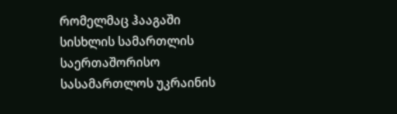რომელმაც ჰააგაში სისხლის სამართლის საერთაშორისო სასამართლოს უკრაინის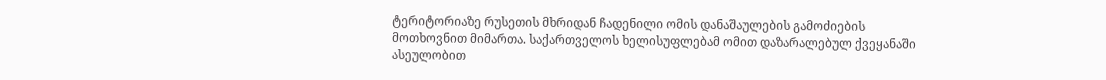ტერიტორიაზე რუსეთის მხრიდან ჩადენილი ომის დანაშაულების გამოძიების მოთხოვნით მიმართა. საქართველოს ხელისუფლებამ ომით დაზარალებულ ქვეყანაში ასეულობით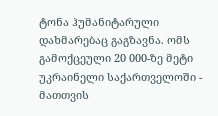ტონა ჰუმანიტარული დახმარებაც გაგზავნა. ომს გამოქცეული 20 000-ზე მეტი უკრაინელი საქართველოში - მათთვის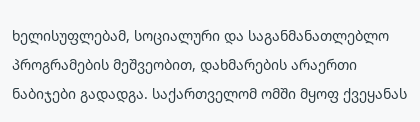ხელისუფლებამ, სოციალური და საგანმანათლებლო პროგრამების მეშვეობით, დახმარების არაერთი ნაბიჯები გადადგა. საქართველომ ომში მყოფ ქვეყანას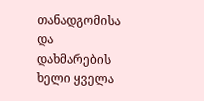თანადგომისა და დახმარების ხელი ყველა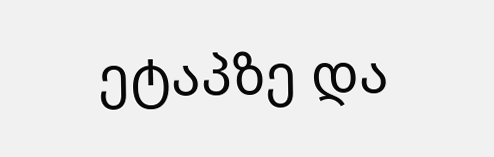ეტაპზე და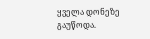ყველა დონეზე გაუწოდა.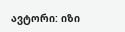ავტორი: იზი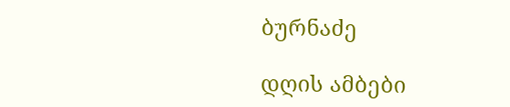ბურნაძე

დღის ამბები